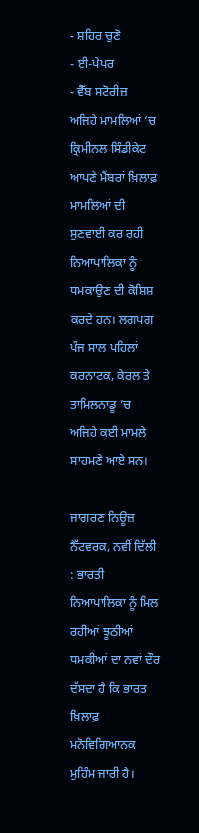- ਸ਼ਹਿਰ ਚੁਣੋ
- ਈ-ਪੇਪਰ
- ਵੈੱਬ ਸਟੋਰੀਜ਼
ਅਜਿਹੇ ਮਾਮਲਿਆਂ ’ਚ ਕ੍ਰਿਮੀਨਲ ਸਿੰਡੀਕੇਟ ਆਪਣੇ ਮੈਂਬਰਾਂ ਖ਼ਿਲਾਫ਼ ਮਾਮਲਿਆਂ ਦੀ ਸੁਣਵਾਈ ਕਰ ਰਹੀ ਨਿਆਪਾਲਿਕਾ ਨੂੰ ਧਮਕਾਉਣ ਦੀ ਕੋਸ਼ਿਸ਼ ਕਰਦੇ ਹਨ। ਲਗਪਗ ਪੰਜ ਸਾਲ ਪਹਿਲਾਂ ਕਰਨਾਟਕ, ਕੇਰਲ ਤੇ ਤਾਮਿਲਨਾਡੂ ’ਚ ਅਜਿਹੇ ਕਈ ਮਾਮਲੇ ਸਾਹਮਣੇ ਆਏ ਸਨ।

ਜਾਗਰਣ ਨਿਊਜ਼ ਨੈੱਟਵਰਕ, ਨਵੀਂ ਦਿੱਲੀ : ਭਾਰਤੀ ਨਿਆਪਾਲਿਕਾ ਨੂੰ ਮਿਲ ਰਹੀਆਂ ਝੂਠੀਆਂ ਧਮਕੀਆਂ ਦਾ ਨਵਾਂ ਦੌਰ ਦੱਸਦਾ ਹੈ ਕਿ ਭਾਰਤ ਖ਼ਿਲਾਫ਼ ਮਨੋਵਿਗਿਆਨਕ ਮੁਹਿੰਮ ਜਾਰੀ ਹੈ।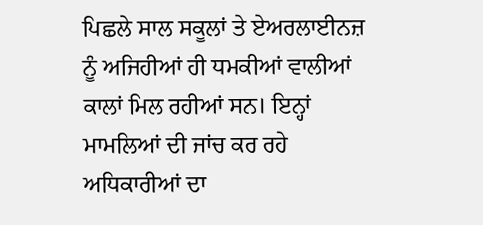ਪਿਛਲੇ ਸਾਲ ਸਕੂਲਾਂ ਤੇ ਏਅਰਲਾਈਨਜ਼ ਨੂੰ ਅਜਿਹੀਆਂ ਹੀ ਧਮਕੀਆਂ ਵਾਲੀਆਂ ਕਾਲਾਂ ਮਿਲ ਰਹੀਆਂ ਸਨ। ਇਨ੍ਹਾਂ ਮਾਮਲਿਆਂ ਦੀ ਜਾਂਚ ਕਰ ਰਹੇ ਅਧਿਕਾਰੀਆਂ ਦਾ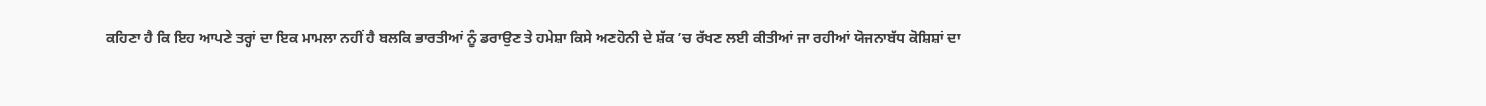ਕਹਿਣਾ ਹੈ ਕਿ ਇਹ ਆਪਣੇ ਤਰ੍ਹਾਂ ਦਾ ਇਕ ਮਾਮਲਾ ਨਹੀਂ ਹੈ ਬਲਕਿ ਭਾਰਤੀਆਂ ਨੂੰ ਡਰਾਉਣ ਤੇ ਹਮੇਸ਼ਾ ਕਿਸੇ ਅਣਹੋਨੀ ਦੇ ਸ਼ੱਕ ’ਚ ਰੱਖਣ ਲਈ ਕੀਤੀਆਂ ਜਾ ਰਹੀਆਂ ਯੋਜਨਾਬੱਧ ਕੋਸ਼ਿਸ਼ਾਂ ਦਾ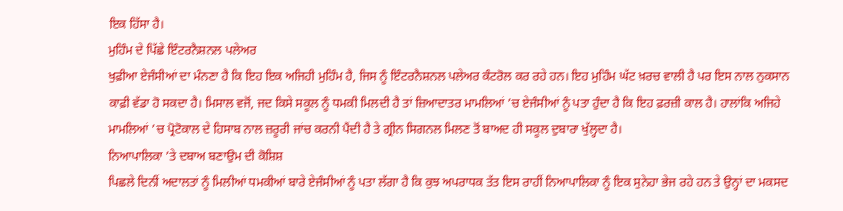ਇਕ ਹਿੱਸਾ ਹੈ।
ਮੁਹਿੰਮ ਦੇ ਪਿੱਛੇ ਇੰਟਰਨੈਸ਼ਨਲ ਪਲੇਅਰ
ਖੁਫ਼ੀਆ ਏਜੰਸੀਆਂ ਦਾ ਮੰਨਣਾ ਹੈ ਕਿ ਇਹ ਇਕ ਅਜਿਹੀ ਮੁਹਿੰਮ ਹੈ, ਜਿਸ ਨੂੰ ਇੰਟਰਨੈਸ਼ਨਲ ਪਲੇਅਰ ਕੰਟਰੋਲ ਕਰ ਰਹੇ ਹਨ। ਇਹ ਮੁਹਿੰਮ ਘੱਟ ਖ਼ਰਚ ਵਾਲੀ ਹੈ ਪਰ ਇਸ ਨਾਲ ਨੁਕਸਾਨ ਕਾਫ਼ੀ ਵੱਡਾ ਹੋ ਸਕਦਾ ਹੈ। ਮਿਸਾਲ ਵਜੋਂ, ਜਦ ਕਿਸੇ ਸਕੂਲ ਨੂੰ ਧਮਕੀ ਮਿਲਦੀ ਹੈ ਤਾਂ ਜ਼ਿਆਦਾਤਰ ਮਾਮਲਿਆਂ ’ਚ ਏਜੰਸੀਆਂ ਨੂੰ ਪਤਾ ਹੁੰਦਾ ਹੈ ਕਿ ਇਹ ਫ਼ਰਜ਼ੀ ਕਾਲ ਹੈ। ਹਾਲਾਂਕਿ ਅਜਿਹੇ ਮਾਮਲਿਆਂ ’ਚ ਪ੍ਰੋਟੋਕਾਲ ਦੇ ਹਿਸਾਬ ਨਾਲ ਜ਼ਰੂਰੀ ਜਾਂਚ ਕਰਨੀ ਪੈਂਦੀ ਹੈ ਤੇ ਗ੍ਰੀਨ ਸਿਗਨਲ ਮਿਲਣ ਤੋਂ ਬਾਅਦ ਹੀ ਸਕੂਲ ਦੁਬਾਰਾ ਖੁੱਲ੍ਹਦਾ ਹੈ।
ਨਿਆਪਾਲਿਕਾ ’ਤੇ ਦਬਾਅ ਬਣਾਉਮ ਦੀ ਕੋਸ਼ਿਸ਼
ਪਿਛਲੇ ਦਿਨੀਂ ਅਦਾਲਤਾਂ ਨੂੰ ਮਿਲੀਆਂ ਧਮਕੀਆਂ ਬਾਰੇ ਏਜੰਸੀਆਂ ਨੂੰ ਪਤਾ ਲੱਗਾ ਹੈ ਕਿ ਕੁਝ ਅਪਰਾਧਕ ਤੱਤ ਇਸ ਰਾਹੀਂ ਨਿਆਪਾਲਿਕਾ ਨੂੰ ਇਕ ਸੁਨੇਹਾ ਭੇਜ ਰਹੇ ਹਨ ਤੇ ਉਨ੍ਹਾਂ ਦਾ ਮਕਸਦ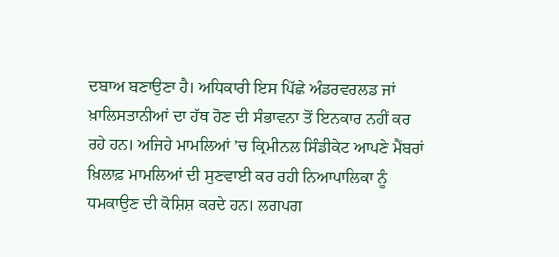ਦਬਾਅ ਬਣਾਉਣਾ ਹੈ। ਅਧਿਕਾਰੀ ਇਸ ਪਿੱਛੇ ਅੰਡਰਵਰਲਡ ਜਾਂ ਖ਼ਾਲਿਸਤਾਨੀਆਂ ਦਾ ਹੱਥ ਹੋਣ ਦੀ ਸੰਭਾਵਨਾ ਤੋਂ ਇਨਕਾਰ ਨਹੀਂ ਕਰ ਰਹੇ ਹਨ। ਅਜਿਹੇ ਮਾਮਲਿਆਂ ’ਚ ਕ੍ਰਿਮੀਨਲ ਸਿੰਡੀਕੇਟ ਆਪਣੇ ਮੈਂਬਰਾਂ ਖ਼ਿਲਾਫ਼ ਮਾਮਲਿਆਂ ਦੀ ਸੁਣਵਾਈ ਕਰ ਰਹੀ ਨਿਆਪਾਲਿਕਾ ਨੂੰ ਧਮਕਾਉਣ ਦੀ ਕੋਸ਼ਿਸ਼ ਕਰਦੇ ਹਨ। ਲਗਪਗ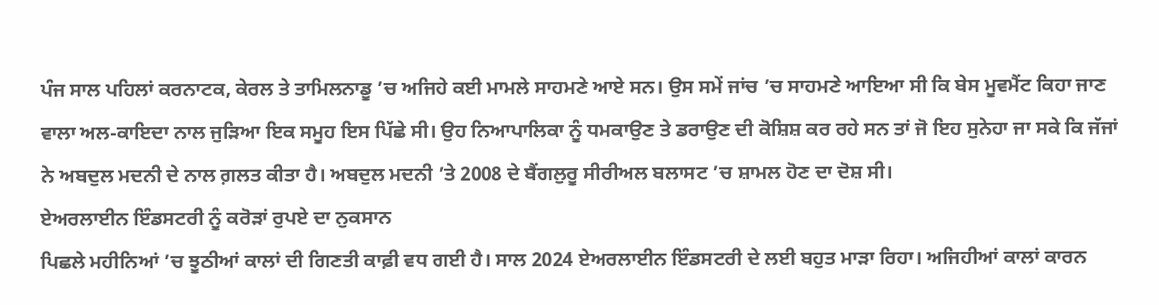ਪੰਜ ਸਾਲ ਪਹਿਲਾਂ ਕਰਨਾਟਕ, ਕੇਰਲ ਤੇ ਤਾਮਿਲਨਾਡੂ ’ਚ ਅਜਿਹੇ ਕਈ ਮਾਮਲੇ ਸਾਹਮਣੇ ਆਏ ਸਨ। ਉਸ ਸਮੇਂ ਜਾਂਚ ’ਚ ਸਾਹਮਣੇ ਆਇਆ ਸੀ ਕਿ ਬੇਸ ਮੂਵਮੈਂਟ ਕਿਹਾ ਜਾਣ ਵਾਲਾ ਅਲ-ਕਾਇਦਾ ਨਾਲ ਜੁੜਿਆ ਇਕ ਸਮੂਹ ਇਸ ਪਿੱਛੇ ਸੀ। ਉਹ ਨਿਆਪਾਲਿਕਾ ਨੂੰ ਧਮਕਾਉਣ ਤੇ ਡਰਾਉਣ ਦੀ ਕੋਸ਼ਿਸ਼ ਕਰ ਰਹੇ ਸਨ ਤਾਂ ਜੋ ਇਹ ਸੁਨੇਹਾ ਜਾ ਸਕੇ ਕਿ ਜੱਜਾਂ ਨੇ ਅਬਦੁਲ ਮਦਨੀ ਦੇ ਨਾਲ ਗ਼ਲਤ ਕੀਤਾ ਹੈ। ਅਬਦੁਲ ਮਦਨੀ ’ਤੇ 2008 ਦੇ ਬੈਂਗਲੁਰੂ ਸੀਰੀਅਲ ਬਲਾਸਟ ’ਚ ਸ਼ਾਮਲ ਹੋਣ ਦਾ ਦੋਸ਼ ਸੀ।
ਏਅਰਲਾਈਨ ਇੰਡਸਟਰੀ ਨੂੰ ਕਰੋੜਾਂ ਰੁਪਏ ਦਾ ਨੁਕਸਾਨ
ਪਿਛਲੇ ਮਹੀਨਿਆਂ ’ਚ ਝੂਠੀਆਂ ਕਾਲਾਂ ਦੀ ਗਿਣਤੀ ਕਾਫ਼ੀ ਵਧ ਗਈ ਹੈ। ਸਾਲ 2024 ਏਅਰਲਾਈਨ ਇੰਡਸਟਰੀ ਦੇ ਲਈ ਬਹੁਤ ਮਾੜਾ ਰਿਹਾ। ਅਜਿਹੀਆਂ ਕਾਲਾਂ ਕਾਰਨ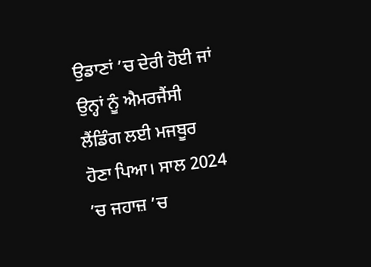ਉਡਾਣਾਂ ’ਚ ਦੇਰੀ ਹੋਈ ਜਾਂ ਉਨ੍ਹਾਂ ਨੂੰ ਐਮਰਜੈਂਸੀ ਲੈਂਡਿੰਗ ਲਈ ਮਜਬੂਰ ਹੋਣਾ ਪਿਆ। ਸਾਲ 2024 ’ਚ ਜਹਾਜ਼ ’ਚ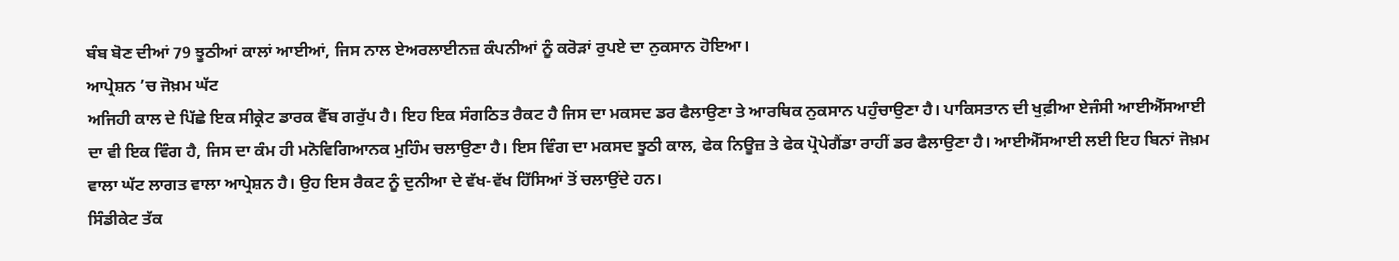ਬੰਬ ਬੋਣ ਦੀਆਂ 79 ਝੂਠੀਆਂ ਕਾਲਾਂ ਆਈਆਂ, ਜਿਸ ਨਾਲ ਏਅਰਲਾਈਨਜ਼ ਕੰਪਨੀਆਂ ਨੂੰ ਕਰੋੜਾਂ ਰੁਪਏ ਦਾ ਨੁਕਸਾਨ ਹੋਇਆ।
ਆਪ੍ਰੇਸ਼ਨ ’ਚ ਜੋਖ਼ਮ ਘੱਟ
ਅਜਿਹੀ ਕਾਲ ਦੇ ਪਿੱਛੇ ਇਕ ਸੀਕ੍ਰੇਟ ਡਾਰਕ ਵੈੱਬ ਗਰੁੱਪ ਹੈ। ਇਹ ਇਕ ਸੰਗਠਿਤ ਰੈਕਟ ਹੈ ਜਿਸ ਦਾ ਮਕਸਦ ਡਰ ਫੈਲਾਉਣਾ ਤੇ ਆਰਥਿਕ ਨੁਕਸਾਨ ਪਹੁੰਚਾਉਣਾ ਹੈ। ਪਾਕਿਸਤਾਨ ਦੀ ਖੁਫ਼ੀਆ ਏਜੰਸੀ ਆਈਐੱਸਆਈ ਦਾ ਵੀ ਇਕ ਵਿੰਗ ਹੈ, ਜਿਸ ਦਾ ਕੰਮ ਹੀ ਮਨੋਵਿਗਿਆਨਕ ਮੁਹਿੰਮ ਚਲਾਉਣਾ ਹੈ। ਇਸ ਵਿੰਗ ਦਾ ਮਕਸਦ ਝੂਠੀ ਕਾਲ, ਫੇਕ ਨਿਊਜ਼ ਤੇ ਫੇਕ ਪ੍ਰੋਪੇਗੈਂਡਾ ਰਾਹੀਂ ਡਰ ਫੈਲਾਉਣਾ ਹੈ। ਆਈਐੱਸਆਈ ਲਈ ਇਹ ਬਿਨਾਂ ਜੋਖ਼ਮ ਵਾਲਾ ਘੱਟ ਲਾਗਤ ਵਾਲਾ ਆਪ੍ਰੇਸ਼ਨ ਹੈ। ਉਹ ਇਸ ਰੈਕਟ ਨੂੰ ਦੁਨੀਆ ਦੇ ਵੱਖ-ਵੱਖ ਹਿੱਸਿਆਂ ਤੋਂ ਚਲਾਉਂਦੇ ਹਨ।
ਸਿੰਡੀਕੇਟ ਤੱਕ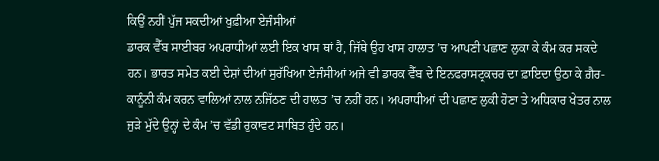ਕਿਉਂ ਨਹੀਂ ਪੁੱਜ ਸਕਦੀਆਂ ਖੁਫ਼ੀਆ ਏਜੰਸੀਆਂ
ਡਾਰਕ ਵੈੱਬ ਸਾਈਬਰ ਅਪਰਾਧੀਆਂ ਲਈ ਇਕ ਖਾਸ ਥਾਂ ਹੈ, ਜਿੱਥੇ ਉਹ ਖਾਸ ਹਾਲਾਤ ’ਚ ਆਪਣੀ ਪਛਾਣ ਲੁਕਾ ਕੇ ਕੰਮ ਕਰ ਸਕਦੇ ਹਨ। ਭਾਰਤ ਸਮੇਤ ਕਈ ਦੇਸ਼ਾਂ ਦੀਆਂ ਸੁਰੱਖਿਆ ਏਜੰਸੀਆਂ ਅਜੇ ਵੀ ਡਾਰਕ ਵੈੱਬ ਦੇ ਇਨਫਰਾਸਟ੍ਰਕਚਰ ਦਾ ਫ਼ਾਇਦਾ ਉਠਾ ਕੇ ਗ਼ੈਰ-ਕਾਨੂੰਨੀ ਕੰਮ ਕਰਨ ਵਾਲਿਆਂ ਨਾਲ ਨਜਿੱਠਣ ਦੀ ਹਾਲਤ ’ਚ ਨਹੀਂ ਹਨ। ਅਪਰਾਧੀਆਂ ਦੀ ਪਛਾਣ ਲੁਕੀ ਹੋਣਾ ਤੇ ਅਧਿਕਾਰ ਖੇਤਰ ਨਾਲ ਜੁੜੇ ਮੁੱਦੇ ਉਨ੍ਹਾਂ ਦੇ ਕੰਮ ’ਚ ਵੱਡੀ ਰੁਕਾਵਟ ਸਾਬਿਤ ਹੁੰਦੇ ਹਨ।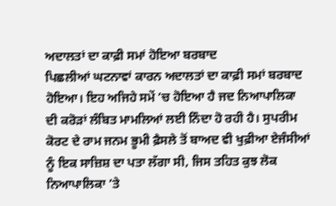ਅਦਾਲਤਾਂ ਦਾ ਕਾਫ਼ੀ ਸਮਾਂ ਹੋਇਆ ਬਰਬਾਦ
ਪਿਛਲੀਆਂ ਘਟਨਾਵਾਂ ਕਾਰਨ ਅਦਾਲਤਾਂ ਦਾ ਕਾਫ਼ੀ ਸਮਾਂ ਬਰਬਾਦ ਹੋਇਆ। ਇਹ ਅਜਿਹੇ ਸਮੇਂ ’ਚ ਹੋਇਆ ਹੈ ਜਦ ਨਿਆਪਾਲਿਕਾ ਦੀ ਕਰੋੜਾਂ ਲੰਬਿਤ ਮਾਮਲਿਆਂ ਲਈ ਨਿੰਦਾ ਹੋ ਰਹੀ ਹੈ। ਸੁਪਰੀਮ ਕੋਰਟ ਦੇ ਰਾਮ ਜਨਮ ਭੂਮੀ ਫ਼ੈਸਲੇ ਤੋਂ ਬਾਅਦ ਵੀ ਖੁਫ਼ੀਆ ਏਜੰਸੀਆਂ ਨੂੰ ਇਕ ਸਾਜ਼ਿਸ਼ ਦਾ ਪਤਾ ਲੱਗਾ ਸੀ, ਜਿਸ ਤਹਿਤ ਕੁਝ ਲੋਕ ਨਿਆਪਾਲਿਕਾ ’ਤੇ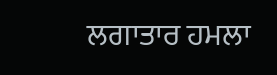ਲਗਾਤਾਰ ਹਮਲਾ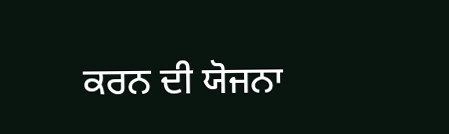ਕਰਨ ਦੀ ਯੋਜਨਾ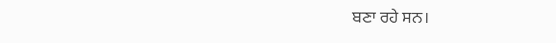ਬਣਾ ਰਹੇ ਸਨ।